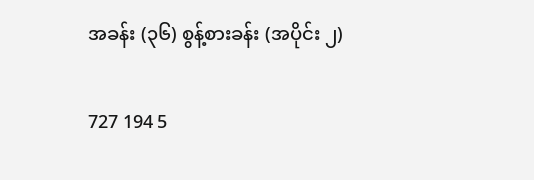အခန်း (၃၆) စွန့်စားခန်း (အပိုင်း ၂)

727 194 5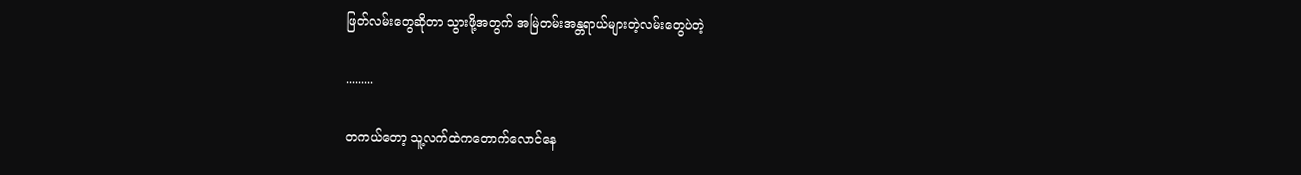ဖြတ်လမ်းတွေဆိုတာ သွားဖို့အတွက် အမြဲတမ်းအန္တရာယ်များတဲ့လမ်းတွေပဲတဲ့

.........

တကယ်တော့ သူ့လက်ထဲကတောက်လောင်နေ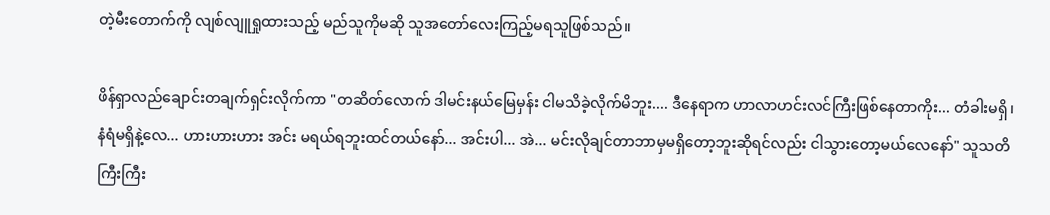တဲ့မီးတောက်ကို လျစ်လျူရှုထားသည့် မည်သူကိုမဆို သူအတော်လေးကြည့်မရသူဖြစ်သည်။

ဖိန်ရှာလည်ချောင်းတချက်ရှင်းလိုက်ကာ "တဆိတ်လောက် ဒါမင်းနယ်မြေမှန်း ငါမသိခဲ့လိုက်မိဘူး.... ဒီနေရာက ဟာလာဟင်းလင်ကြီးဖြစ်နေတာကိုး... တံခါးမရှိ၊ နံရံမရှိနဲ့လေ... ဟားဟားဟား အင်း မရယ်ရဘူးထင်တယ်နော်... အင်းပါ... အဲ... မင်းလိုချင်တာဘာမှမရှိတော့ဘူးဆိုရင်လည်း ငါသွားတော့မယ်လေနော်" သူသတိကြီးကြီး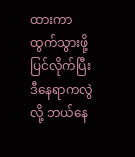ထားကာ ထွက်သွားဖို့ပြင်လိုက်ပြီး ဒီနေရာကလွဲလို့ ဘယ်နေ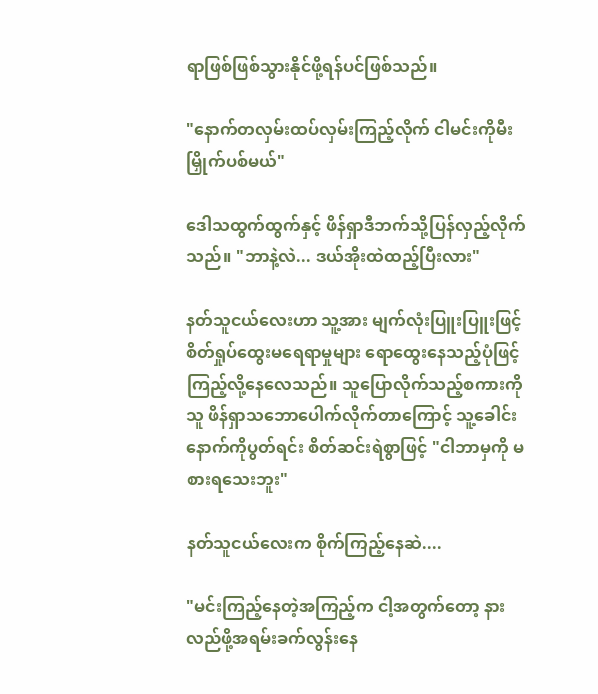ရာဖြစ်ဖြစ်သွားနိုင်ဖို့ရန်ပင်ဖြစ်သည်။

"နောက်တလှမ်းထပ်လှမ်းကြည့်လိုက် ငါမင်းကိုမီးမြှိုက်ပစ်မယ်"

ဒေါသထွက်ထွက်နှင့် ဖိန်ရှာဒီဘက်သို့ပြန်လှည့်လိုက်သည်။ "ဘာနဲ့လဲ... ဒယ်အိုးထဲထည့်ပြီးလား"

နတ်သူငယ်လေးဟာ သူ့အား မျက်လုံးပြူးပြူးဖြင့် စိတ်ရှုပ်ထွေးမရေရာမှုများ ရောထွေးနေသည့်ပုံဖြင့် ကြည့်လို့နေလေသည်။ သူပြောလိုက်သည့်စကားကိုသူ ဖိန်ရှာသဘောပေါက်လိုက်တာကြောင့် သူ့ခေါင်းနောက်ကိုပွတ်ရင်း စိတ်ဆင်းရဲစွာဖြင့် "ငါဘာမှကို မစားရသေးဘူး"

နတ်သူငယ်လေးက စိုက်ကြည့်နေဆဲ....

"မင်းကြည့်နေတဲ့အကြည့်က ငါ့အတွက်တော့ နားလည်ဖို့အရမ်းခက်လွန်းနေ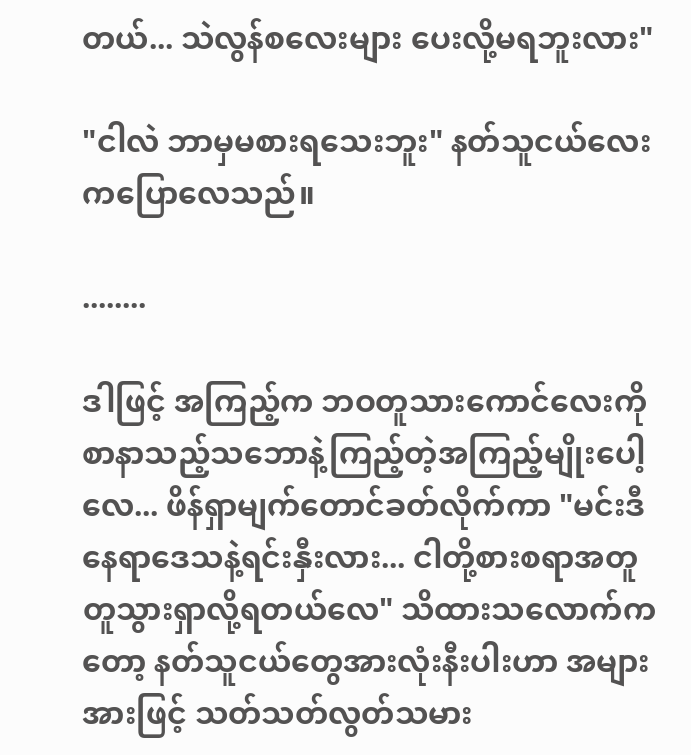တယ်... သဲလွန်စလေးများ ပေးလို့မရဘူးလား"

"ငါလဲ ဘာမှမစားရသေးဘူး" နတ်သူငယ်လေးကပြောလေသည်။

........

ဒါဖြင့် အကြည့်က ဘဝတူသားကောင်လေးကို စာနာသည့်သဘောနဲ့ကြည့်တဲ့အကြည့်မျိုးပေါ့လေ... ဖိန်ရှာမျက်တောင်ခတ်လိုက်ကာ "မင်းဒီနေရာဒေသနဲ့ရင်းနှီးလား... ငါတို့စားစရာအတူတူသွားရှာလို့ရတယ်လေ" သိထားသလောက်ကတော့ နတ်သူငယ်တွေအားလုံးနီးပါးဟာ အများအားဖြင့် သတ်သတ်လွတ်သမား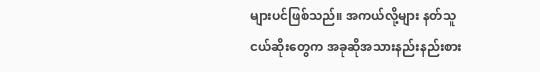များပင်ဖြစ်သည်။ အကယ်လို့များ နတ်သူငယ်ဆိုးတွေက အခုဆိုအသားနည်းနည်းစား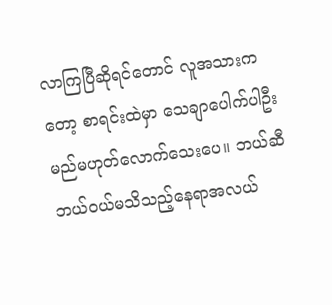လာကြပြီဆိုရင်တောင် လူအသားကတော့ စာရင်းထဲမှာ သေချာပေါက်ပါဦးမည်မဟုတ်လောက်သေးပေ။ ဘယ်ဆီဘယ်ဝယ်မသိသည့်နေရာအလယ်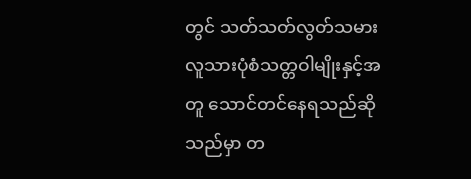တွင် သတ်သတ်လွတ်သမား လူသားပုံစံသတ္တဝါမျိုးနှင့်အတူ သောင်တင်နေရသည်ဆိုသည်မှာ တ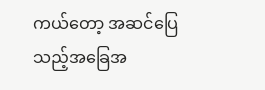ကယ်တော့ အဆင်ပြေသည့်အခြေအ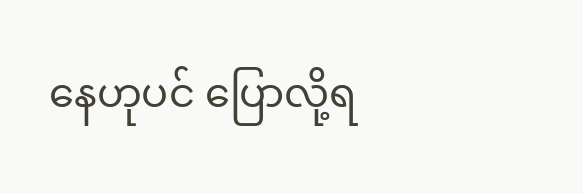နေဟုပင် ပြောလို့ရ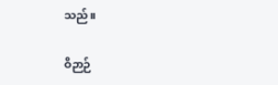သည်။

ဝိဉာဉ်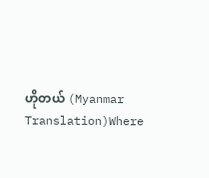ဟိုတယ် (Myanmar Translation)Where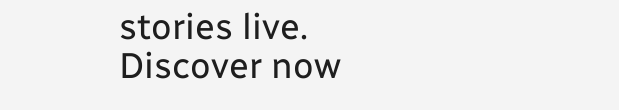stories live. Discover now